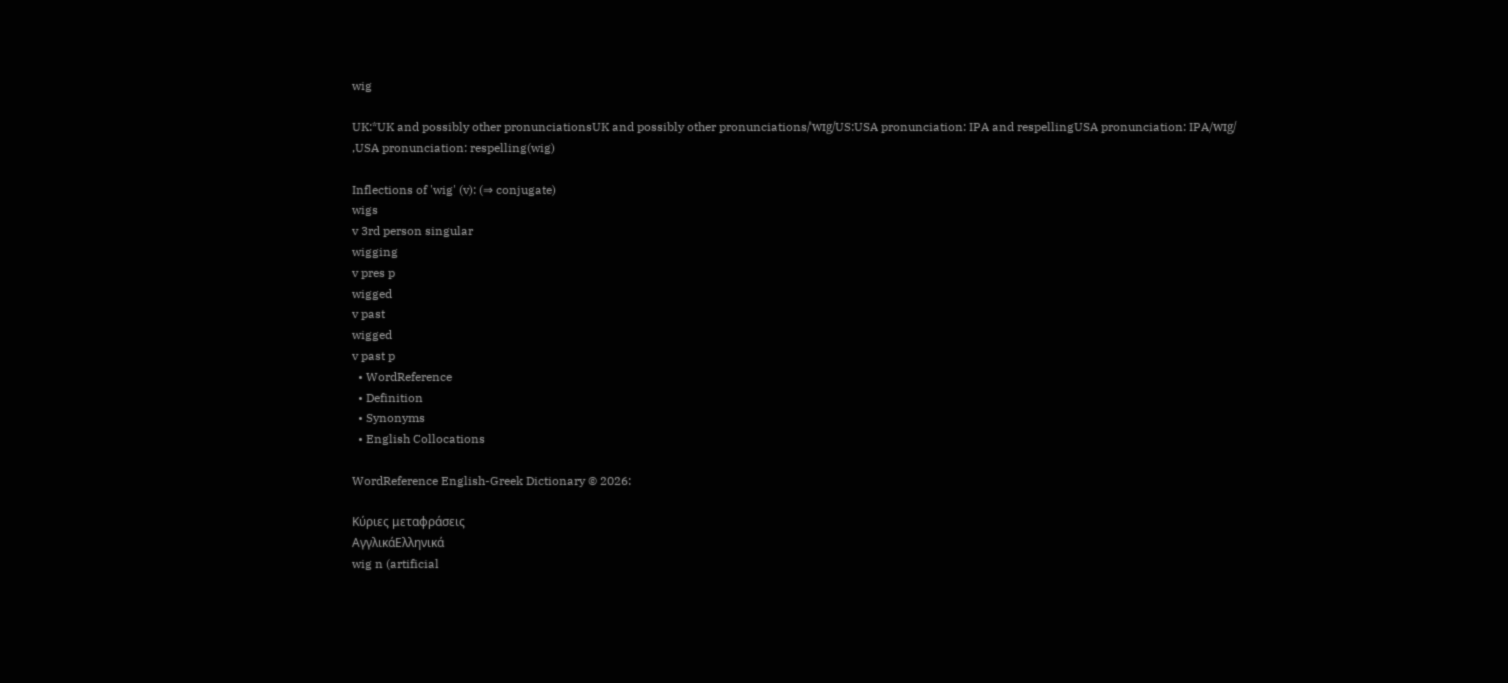wig

UK:*UK and possibly other pronunciationsUK and possibly other pronunciations/ˈwɪg/US:USA pronunciation: IPA and respellingUSA pronunciation: IPA/wɪg/ ,USA pronunciation: respelling(wig)

Inflections of 'wig' (v): (⇒ conjugate)
wigs
v 3rd person singular
wigging
v pres p
wigged
v past
wigged
v past p
  • WordReference
  • Definition
  • Synonyms
  • English Collocations

WordReference English-Greek Dictionary © 2026:

Κύριες μεταφράσεις
ΑγγλικάΕλληνικά
wig n (artificial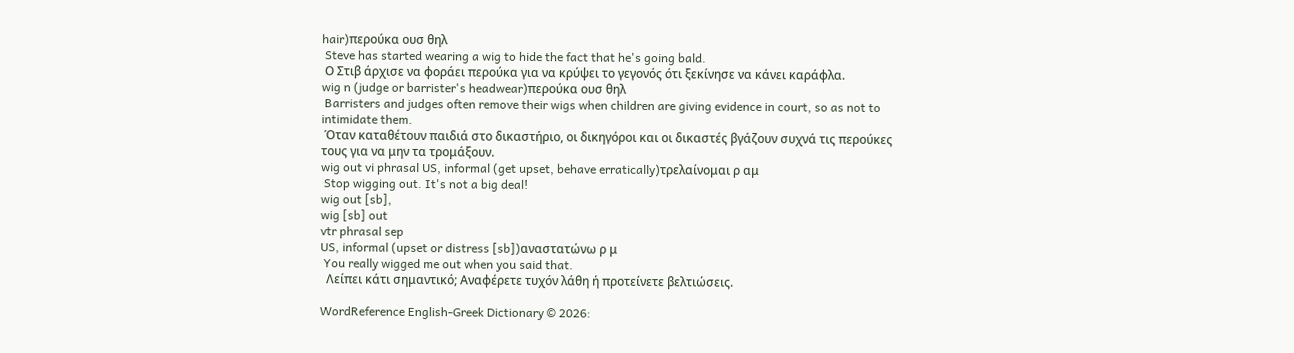hair)περούκα ουσ θηλ
 Steve has started wearing a wig to hide the fact that he's going bald.
 Ο Στιβ άρχισε να φοράει περούκα για να κρύψει το γεγονός ότι ξεκίνησε να κάνει καράφλα.
wig n (judge or barrister's headwear)περούκα ουσ θηλ
 Barristers and judges often remove their wigs when children are giving evidence in court, so as not to intimidate them.
 Όταν καταθέτουν παιδιά στο δικαστήριο, οι δικηγόροι και οι δικαστές βγάζουν συχνά τις περούκες τους για να μην τα τρομάξουν.
wig out vi phrasal US, informal (get upset, behave erratically)τρελαίνομαι ρ αμ
 Stop wigging out. It's not a big deal!
wig out [sb],
wig [sb] out
vtr phrasal sep
US, informal (upset or distress [sb])αναστατώνω ρ μ
 You really wigged me out when you said that.
  Λείπει κάτι σημαντικό; Αναφέρετε τυχόν λάθη ή προτείνετε βελτιώσεις.

WordReference English-Greek Dictionary © 2026: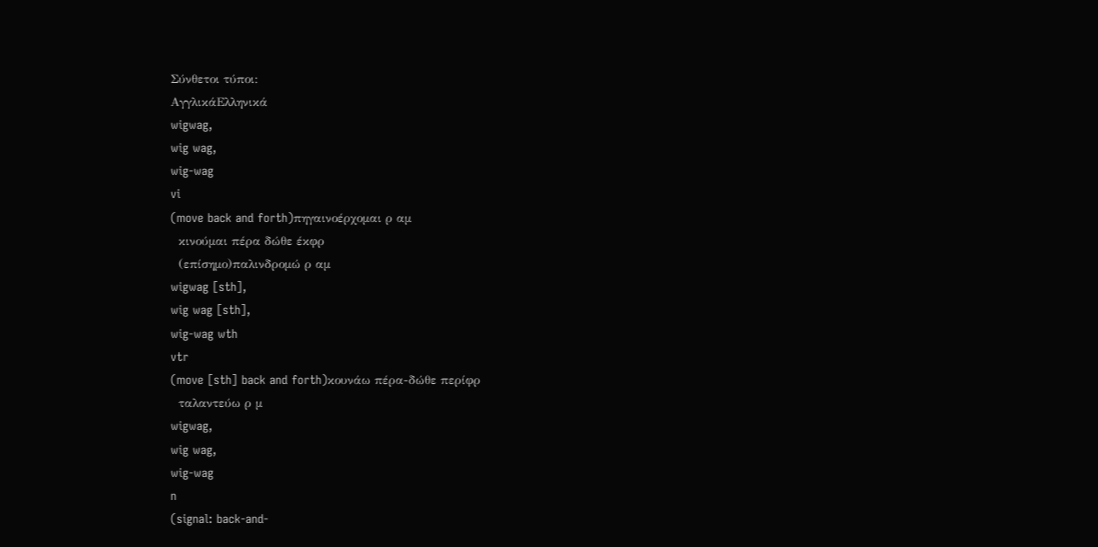Σύνθετοι τύποι:
ΑγγλικάΕλληνικά
wigwag,
wig wag,
wig-wag
vi
(move back and forth)πηγαινοέρχομαι ρ αμ
  κινούμαι πέρα δώθε έκφρ
  (επίσημο)παλινδρομώ ρ αμ
wigwag [sth],
wig wag [sth],
wig-wag wth
vtr
(move [sth] back and forth)κουνάω πέρα-δώθε περίφρ
  ταλαντεύω ρ μ
wigwag,
wig wag,
wig-wag
n
(signal: back-and-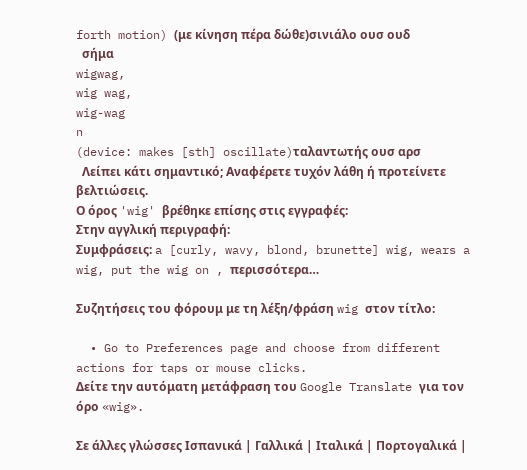forth motion) (με κίνηση πέρα δώθε)σινιάλο ουσ ουδ
  σήμα
wigwag,
wig wag,
wig-wag
n
(device: makes [sth] oscillate)ταλαντωτής ουσ αρσ
  Λείπει κάτι σημαντικό; Αναφέρετε τυχόν λάθη ή προτείνετε βελτιώσεις.
Ο όρος 'wig' βρέθηκε επίσης στις εγγραφές:
Στην αγγλική περιγραφή:
Συμφράσεις: a [curly, wavy, blond, brunette] wig, wears a wig, put the wig on , περισσότερα…

Συζητήσεις του φόρουμ με τη λέξη/φράση wig στον τίτλο:

  • Go to Preferences page and choose from different actions for taps or mouse clicks.
Δείτε την αυτόματη μετάφραση του Google Translate για τον όρο «wig».

Σε άλλες γλώσσες Ισπανικά | Γαλλικά | Ιταλικά | Πορτογαλικά |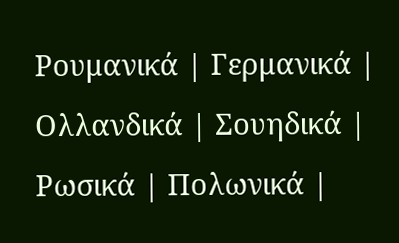Ρουμανικά | Γερμανικά | Ολλανδικά | Σουηδικά | Ρωσικά | Πολωνικά |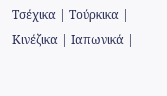Τσέχικα | Τούρκικα | Κινέζικα | Ιαπωνικά |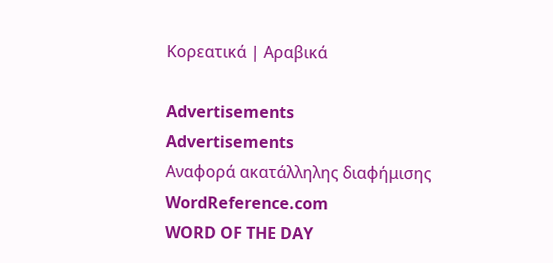Κορεατικά | Αραβικά

Advertisements
Advertisements
Αναφορά ακατάλληλης διαφήμισης
WordReference.com
WORD OF THE DAY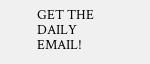GET THE DAILY EMAIL!